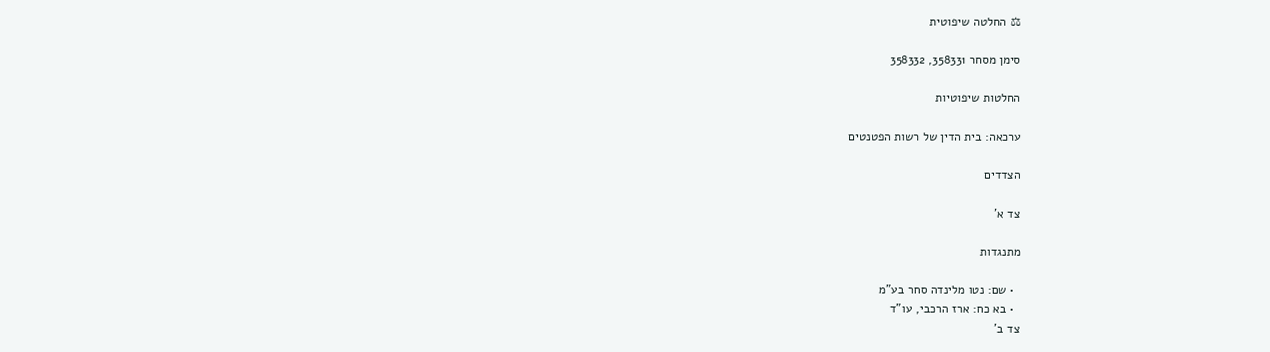⚖ החלטה שיפוטית

סימן מסחר 358331, 358332

החלטות שיפוטיות

ערכאה: בית הדין של רשות הפטנטים

הצדדים

צד א'

מתנגדות

  • שם: נטו מלינדה סחר בע"מ
  • בא כח: ארז הרכבי, עו"ד
צד ב'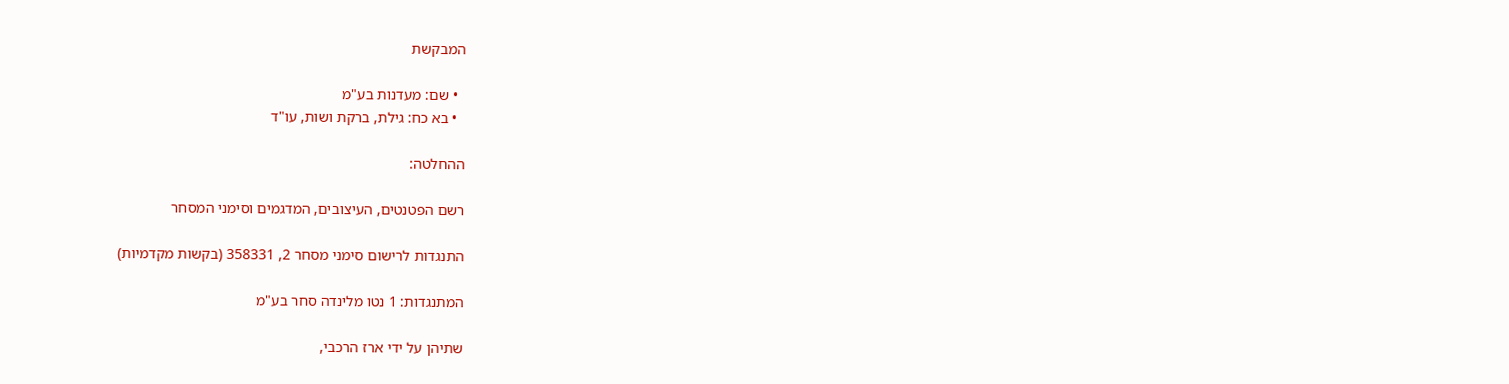המבקשת

  • שם: מעדנות בע"מ
  • בא כח: גילת, ברקת ושות, עו"ד

ההחלטה:

רשם הפטנטים, העיצובים, המדגמים וסימני המסחר

התנגדות לרישום סימני מסחר 2, 358331 (בקשות מקדמיות)

המתנגדות: 1 נטו מלינדה סחר בע"מ

שתיהן על ידי ארז הרכבי,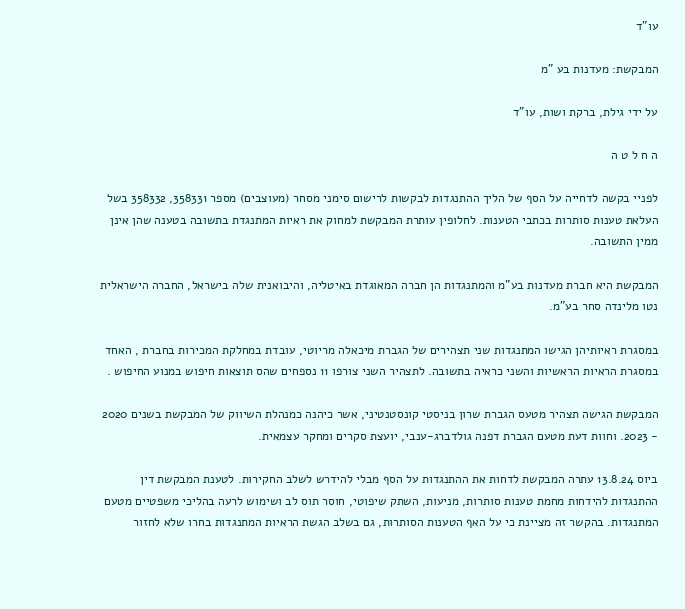עו"ד

המבקשת: מעדנות בע "מ

על ידי גילת, ברקת ושות, עו"ד

ה ח ל ט ה

לפניי בקשה לדחייה על הסף של הליך ההתנגדות לבקשות לרישום סימני מסחר (מעוצבים) מספר 358331, 358332 בשל העלאת טענות סותרות בכתבי הטענות. לחלופין עותרת המבקשת למחוק את ראיות המתנגדת בתשובה בטענה שהן אינן ממין התשובה.

המבקשת היא חברת מעדנות בע"מ והמתנגדות הן חברה המאוגדת באיטליה, והיבואנית שלה בישראל, החברה הישראלית נטו מלינדה סחר בע"מ.

במסגרת ראיותיהן הגישו המתנגדות שני תצהירים של הגברת מיכאלה מריוטי, עובדת במחלקת המכירות בחברת , האחד במסגרת הראיות הראשיות והשני כראיה בתשובה. לתצהיר השני צורפו 11 נספחים שהס תוצאות חיפוש במנוע החיפוש .

המבקשת הגישה תצהיר מטעס הגברת שרון בניסטי קונסטנטיני, אשר כיהנה כמנהלת השיווק של המבקשת בשנים 2020 - 2023. וחוות דעת מטעם הגברת דפנה גולדברג-ענבי, יועצת סקרים ומחקר עצמאית.

ביוס 13.8.24 עתרה המבקשת לדחות את ההתנגדות על הסף מבלי להידרש לשלב החקירות. לטענת המבקשת דין ההתנגדות להידחות מחמת טענות סותרות, מניעות, השתק שיפוטי, חוסר תוס לב ושימוש לרעה בהליכי משפטיים מטעם המתנגדות. בהקשר זה מציינת כי על האף הטענות הסותרות, גם בשלב הגשת הראיות המתנגדות בחרו שלא לחזור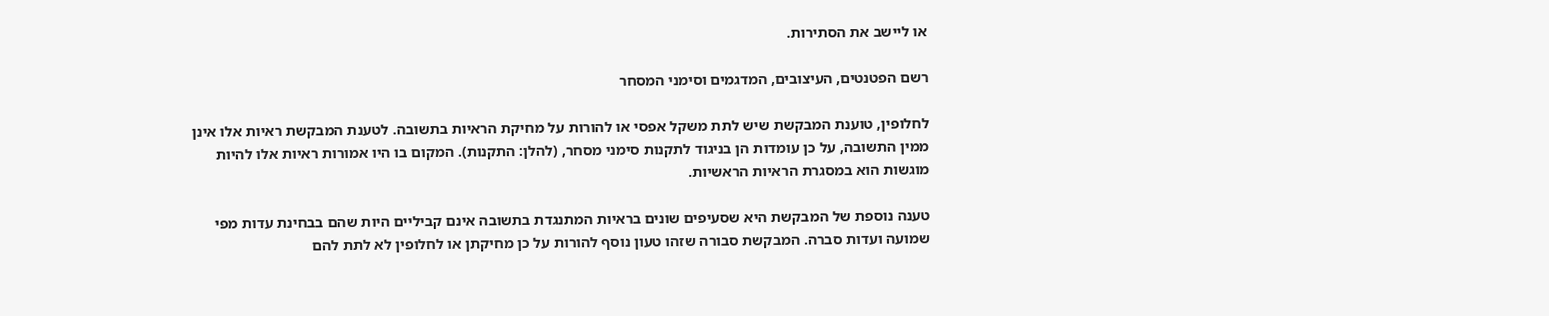או ליישב את הסתירות.

רשם הפטנטים, העיצובים, המדגמים וסימני המסחר

לחלופין, טוענת המבקשת שיש לתת משקל אפסי או להורות על מחיקת הראיות בתשובה. לטענת המבקשת ראיות אלו אינן ממין התשובה, על כן עומדות הן בניגוד לתקנות סימני מסחר, (להלן: התקנות). המקום בו היו אמורות ראיות אלו להיות מוגשות הוא במסגרת הראיות הראשיות.

טענה נוספת של המבקשת היא שסעיפים שונים בראיות המתנגדת בתשובה אינם קביליים היות שהם בבחינת עדות מפי שמועה ועדות סברה. המבקשת סבורה שזהו טעון נוסף להורות על כן מחיקתן או לחלופין לא לתת להם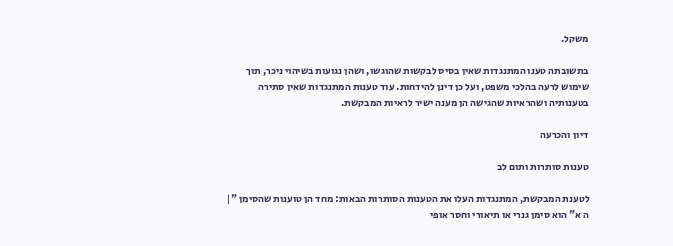משקל.

בתשובתה טענו המתנגדות שאין בסיס לבקשות שהוגשו, ושהן נגועות בשיהוי ניכר, תוך שימוש לרעה בהלכי משפט, ועל כן דינן להידחות. עוד טענות המתנגדות שאין סתירה בטענותיה ושהראיות שהגישה הן מענה ישיר לראיות המבקשת.

דיון והכרעה

טענות סותרות ותום לב

לטענת המבקשת, המתנגדות העלו את הטענות הסותרות הבאות: מחד הן טוענות שהסימן "| ה א" הוא סימן גנרי או תיאורי וחסר אופי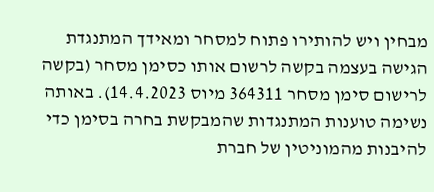מבחין ויש להותירו פתוח למסחר ומאידך המתנגדת הגישה בעצמה בקשה לרשום אותו כסימן מסחר (בקשה לרישום סימן מסחר 364311 מיוס 14.4.2023). באותה נשימה טוענות המתנגדות שהמבקשת בחרה בסימן כדי להיבנות מהמוניטין של חברת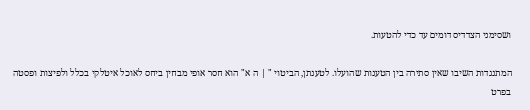ושסימני הצדדיס דומים עד כדי להטעות.

המתנגדות השיבו שאין סתירה בין הטענות שהועלו. לטענתן, הביטוי " | ה א" הוא חסר אופי מבחין ביחס לאוכל איטלקי בכלל ולפיצות ופסטה בפרט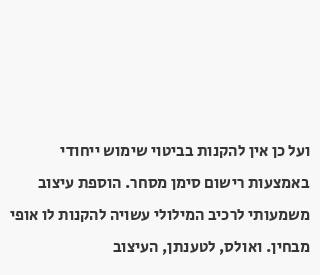ועל כן אין להקנות בביטוי שימוש ייחודי באמצעות רישום סימן מסחר. הוספת עיצוב משמעותי לרכיב המילולי עשויה להקנות לו אופי מבחין. ואולס, לטענתן, העיצוב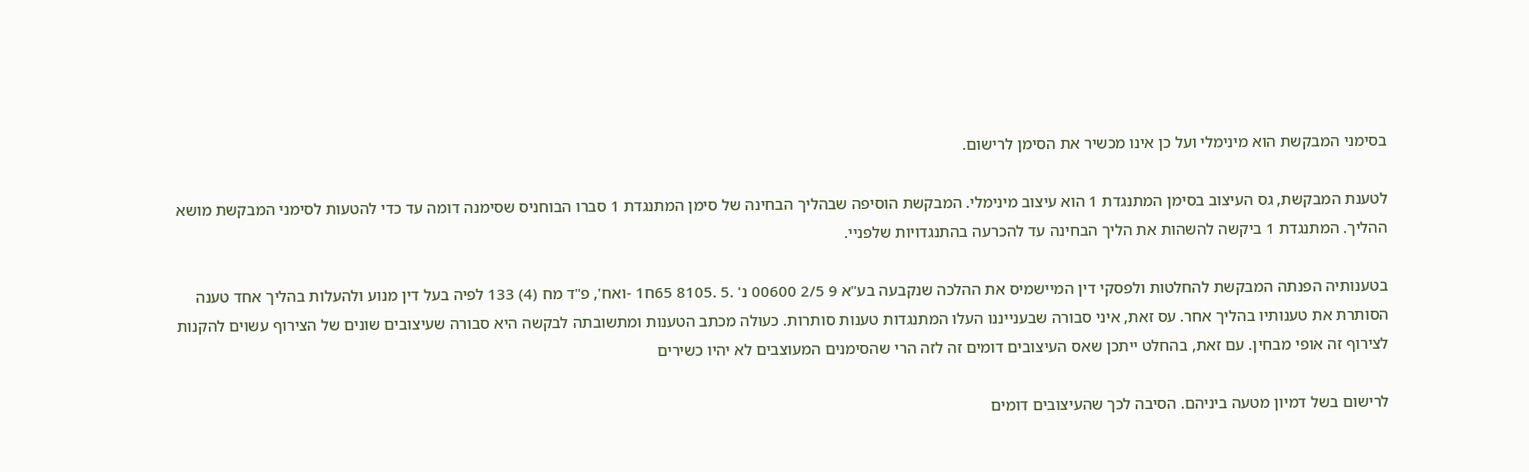בסימני המבקשת הוא מינימלי ועל כן אינו מכשיר את הסימן לרישום.

לטענת המבקשת, גס העיצוב בסימן המתנגדת 1 הוא עיצוב מינימלי. המבקשת הוסיפה שבהליך הבחינה של סימן המתנגדת 1 סברו הבוחניס שסימנה דומה עד כדי להטעות לסימני המבקשת מושא ההליך. המתנגדת 1 ביקשה להשהות את הליך הבחינה עד להכרעה בהתנגדויות שלפניי.

בטענותיה הפנתה המבקשת להחלטות ולפסקי דין המיישמיס את ההלכה שנקבעה בע"א 9 2/5 00600 נ' .5 .8105 65ח1 -ואח', פ"ד מח (4) 133 לפיה בעל דין מנוע ולהעלות בהליך אחד טענה הסותרת את טענותיו בהליך אחר. עס זאת, איני סבורה שבענייננו העלו המתנגדות טענות סותרות. כעולה מכתב הטענות ומתשובתה לבקשה היא סבורה שעיצובים שונים של הצירוף עשוים להקנות לצירוף זה אופי מבחין. עם זאת, בהחלט ייתכן שאס העיצובים דומים זה לזה הרי שהסימנים המעוצבים לא יהיו כשירים

לרישום בשל דמיון מטעה ביניהם. הסיבה לכך שהעיצובים דומים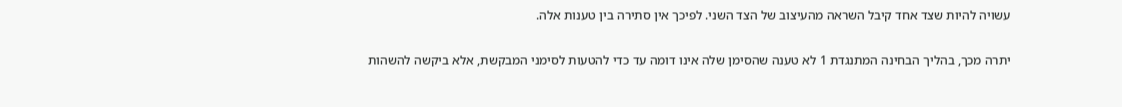עשויה להיות שצד אחד קיבל השראה מהעיצוב של הצד השני. לפיכך אין סתירה בין טענות אלה.

יתרה מכך, בהליך הבחינה המתנגדת 1 לא טענה שהסימן שלה אינו דומה עד כדי להטעות לסימני המבקשת, אלא ביקשה להשהות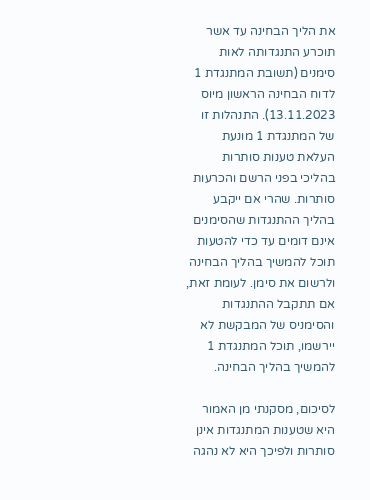את הליך הבחינה עד אשר תוכרע התנגדותה לאות סימנים (תשובת המתנגדת 1 לדוח הבחינה הראשון מיוס 13.11.2023). התנהלות זו של המתנגדת 1 מונעת העלאת טענות סותרות בהליכי בפני הרשם והכרעות סותרות. שהרי אם ייקבע בהליך ההתנגדות שהסימנים אינם דומים עד כדי להטעות תוכל להמשיך בהליך הבחינה ולרשום את סימן. לעומת זאת, אם תתקבל ההתנגדות והסימניס של המבקשת לא יירשמו, תוכל המתנגדת 1 להמשיך בהליך הבחינה.

לסיכום, מסקנתי מן האמור היא שטענות המתנגדות אינן סותרות ולפיכך היא לא נהגה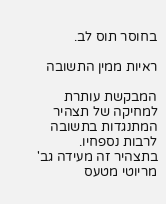בחוסר תוס לב.

ראיות ממין התשובה

המבקשת עותרת למחיקה של תצהיר המתנגדות בתשובה לרבות נספחיו. בתצהיר זה מעידה גב' מריוטי מטעס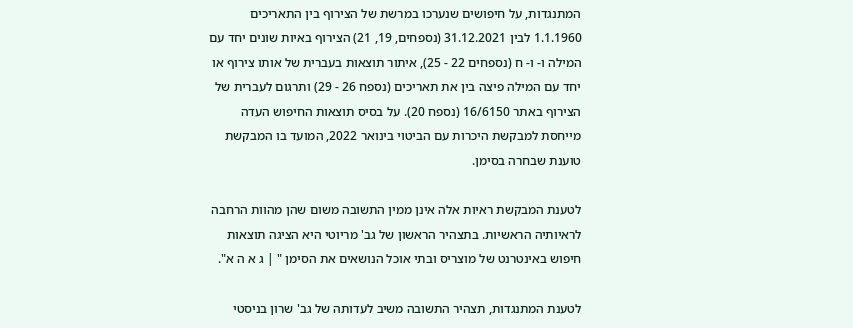המתנגדות, על חיפושים שנערכו במרשת של הצירוף בין התאריכים 1.1.1960 לבין 31.12.2021 (נספחים, 19, 21) הצירוף באיות שונים יחד עם המילה ו- ו- ח (נספחים 22 - 25), איתור תוצאות בעברית של אותו צירוף או יחד עם המילה פיצה בין את תאריכים (נספח 26 - 29) ותרגום לעברית של הצירוף באתר 16/6150 (נספח 20). על בסיס תוצאות החיפוש העדה מייחסת למבקשת היכרות עם הביטוי בינואר 2022, המועד בו המבקשת טוענת שבחרה בסימן.

לטענת המבקשת ראיות אלה אינן ממין התשובה משום שהן מהוות הרחבה לראיותיה הראשיות. בתצהיר הראשון של גב' מריוטי היא הציגה תוצאות חיפוש באינטרנט של מוצריס ובתי אוכל הנושאים את הסימן " | ג א ה א".

לטענת המתנגדות, תצהיר התשובה משיב לעדותה של גב' שרון בניסטי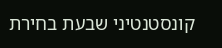קונסטנטיני שבעת בחירת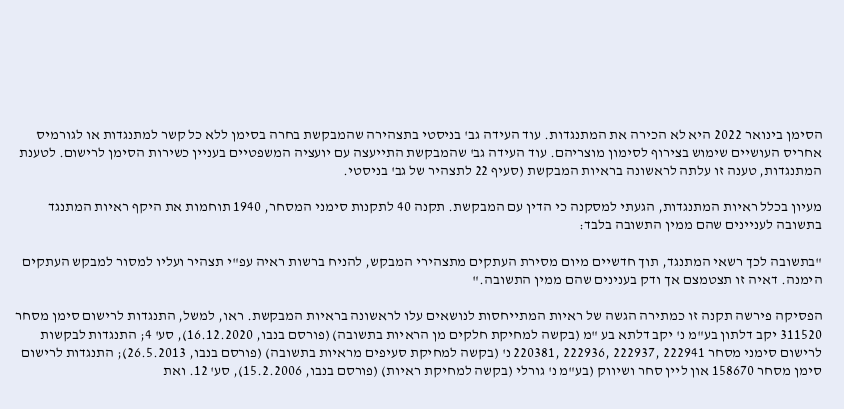הסימן בינואר 2022 היא לא הכירה את המתנגדות. עוד העידה גב' בניסטי בתצהירה שהמבקשת בחרה בסימן ללא כל קשר למתנגדות או לגורמיס אחריס העושיים שימוש בצירוף לסימון מוצריהם. עוד העידה גב' שהמבקשת התייעצה עם יועציה המשפטיים בעניין כשירות הסימן לרישום. לטענת המתנגדות, טענה זו עלתה לראשונה בראיות המבקשת (סעיף 22 לתצהיר של גב' בניסטי.

מעיון בכלל ראיות המתנגדות, הגעתי למסקנה כי הדין עם המבקשת. תקנה 40 לתקנות סימני המסחר, 1940 תוחמות את היקף ראיות המתנגד בתשובה לעניינים שהם ממין התשובה בלבד:

"בתשובה לכך רשאי המתנגד, תוך חדשיים מיום מסירת העתקים מתצהירי המבקש, להניח ברשות ראיה עפ"י תצהיר ועליו למסור למבקש העתקים הימנה. דאיה זו תצטמצם אך ודק בענינים שהם ממין התשובה."

הפסיקה פירשה תקנה זו כמתירה הגשה של ראיות המתייחסות לנושאים עלו לראשונה בראיות המבקשת. ראו, למשל, התנגדות לרישום סימן מסחר 311520 יקב דלתון בע"מ נ' יקב דלתא בע "מ (בקשה למחיקת חלקים מן הראיות בתשובה) (פורסם בנבו, 16.12.2020), סע' 4; התנגדות לבקשות לרישום סימני מסחר 222941 ,222937 ,222936 ,220381 נ' (בקשה למחיקת סעיפים מראיות בתשובה) (פורסם בנבו, 26.5.2013); התנגדות לרישום סימן מסחר 158670 און ליין סחר ושיווק (בע"מ נ' גורלי (בקשה למחיקת ראיות) (פורסם בנבו, 15.2.2006), סע' 12. ואת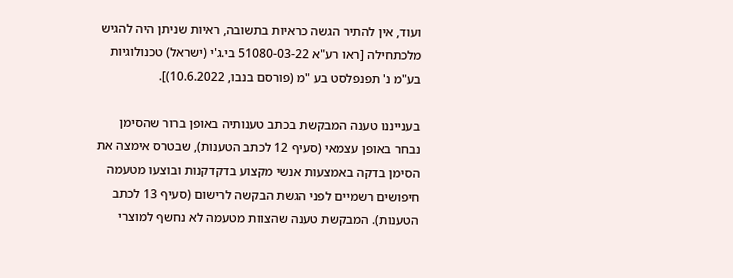ועוד, אין להתיר הגשה כראיות בתשובה, ראיות שניתן היה להגיש מלכתחילה [ראו רע"א 51080-03-22 בי.ג'י (ישראל) טכנולוגיות בע"מ נ' תפנפלסט בע "מ (פורסם בנבו, 10.6.2022)].

בענייננו טענה המבקשת בכתב טענותיה באופן ברור שהסימן נבחר באופן עצמאי (סעיף 12 לכתב הטענות), שבטרס אימצה את הסימן בדקה באמצעות אנשי מקצוע בדקדקנות ובוצעו מטעמה חיפושים רשמיים לפני הגשת הבקשה לרישום (סעיף 13 לכתב הטענות). המבקשת טענה שהצוות מטעמה לא נחשף למוצרי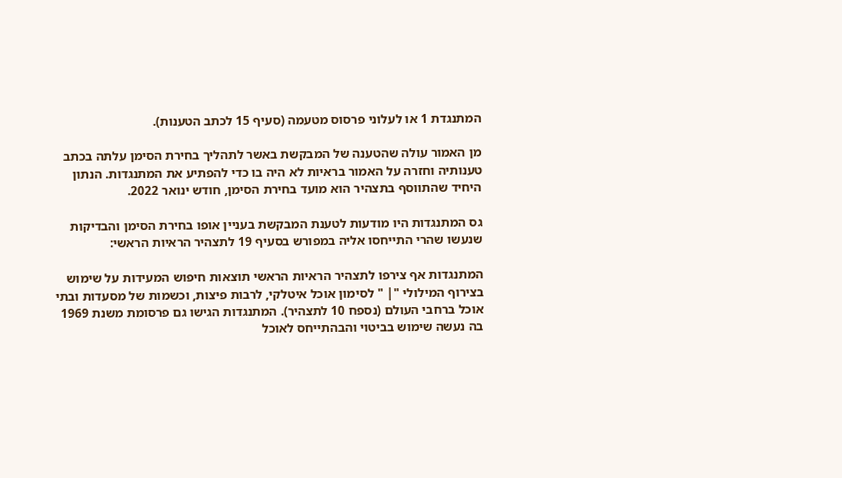המתנגדת 1 או לעלוני פרסוס מטעמה (סעיף 15 לכתב הטענות).

מן האמור עולה שהטענה של המבקשת באשר לתהליך בחירת הסימן עלתה בכתב טענותיה וחזרה על האמור בראיות לא היה בו כדי להפתיע את המתנגדות. הנתון היחיד שהתווסף בתצהיר הוא מועד בחירת הסימן, חודש ינואר 2022.

גס המתנגדות היו מודעות לטענת המבקשת בעניין אופו בחירת הסימן והבדיקות שנעשו שהרי התייחסו אליה במפורש בסעיף 19 לתצהיר הראיות הראשי:

המתנגדות אף צירפו לתצהיר הראיות הראשי תוצאות חיפוש המעידות על שימוש בצירוף המילולי "| " לסימון אוכל איטלקי, לרבות פיצות, וכשמות של מסעדות ובתי אוכל ברחבי העולם (נספח 10 לתצהיר). המתנגדות הגישו גם פרסומת משנת 1969 בה נעשה שימוש בביטוי והבהתייחס לאוכל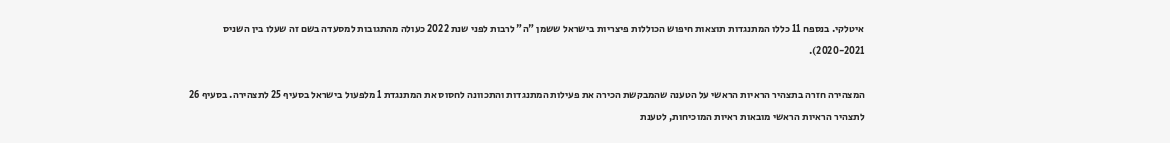איטלקי. בנספח 11 כללו המתנגדות תוצאות חיפוש הכוללות פיצריות בישראל ששמן "ה" לרבות לפני שנת 2022 כעולה מהתגובות למסעדה בשם זה שעלו בין השניס 2020-2021).

המצהירה חזרה בתצהיר הראיות הראשי על הטענה שהמבקשת הכירה את פעילות המתנגדות והתכוונה לחסוס את המתנגדת 1 מלפעול בישראל בסעיף 25 לתצהירה. בסעיף 26 לתצהיר הראיות הראשי מובאות ראיות המוכיחות, לטענת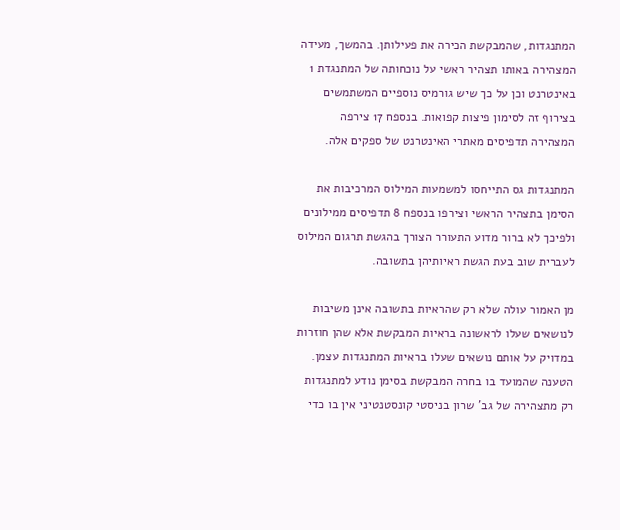המתנגדות, שהמבקשת הכירה את פעילותן. בהמשך, מעידה המצהירה באותו תצהיר ראשי על נוכחותה של המתנגדת 1 באינטרנט וכן על כך שיש גורמיס נוספיים המשתמשים בצירוף זה לסימון פיצות קפואות. בנספח 17 צירפה המצהירה תדפיסים מאתרי האינטרנט של ספקים אלה.

המתנגדות גס התייחסו למשמעות המילוס המרכיבות את הסימן בתצהיר הראשי וצירפו בנספח 8 תדפיסים ממילונים ולפיכך לא ברור מדוע התעורר הצורך בהגשת תרגום המילוס לעברית שוב בעת הגשת ראיותיהן בתשובה.

מן האמור עולה שלא רק שהראיות בתשובה אינן משיבות לנושאים שעלו לראשונה בראיות המבקשת אלא שהן חוזרות במדויק על אותם נושאים שעלו בראיות המתנגדות עצמן. הטענה שהמועד בו בחרה המבקשת בסימן נודע למתנגדות רק מתצהירה של גב' שרון בניסטי קונסטנטיני אין בו כדי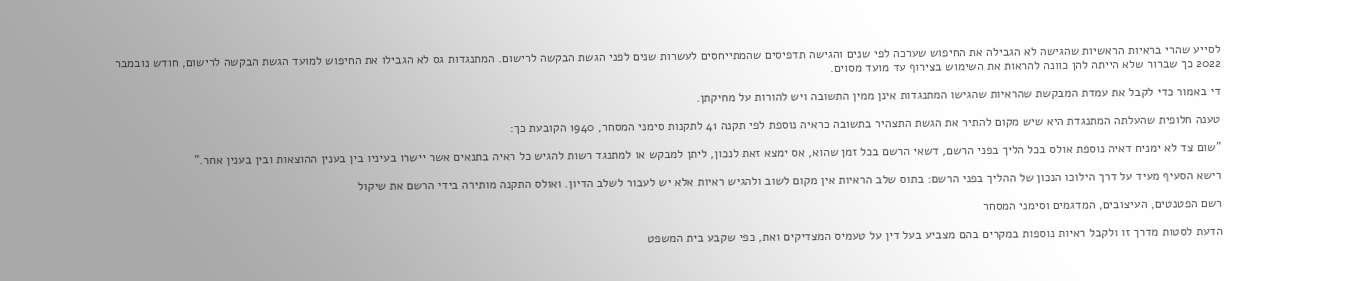לסייע שהרי בראיות הראשיות שהגישה לא הגבילה את החיפוש שערכה לפי שנים והגישה תדפיסים שהמתייחסים לעשרות שנים לפני הגשת הבקשה לרישום. המתנגדות גס לא הגבילו את החיפוש למועד הגשת הבקשה לרישום, חודש נובמבר 2022 כך שברור שלא הייתה להן כוונה להראות את השימוש בצירוף עד מועד מסוים.

די באמור כדי לקבל את עמדת המבקשת שהראיות שהגישו המתנגדות אינן ממין התשובה ויש להורות על מחיקתן.

טענה חלופית שהעלתה המתנגדת היא שיש מקום להתיר את הגשת התצהיר בתשובה כראיה נוספת לפי תקנה 41 לתקנות סימני המסחר, 1940 הקובעת כך:

"שום צד לא ימניח דאיה נוספת אולס בכל הליך בפני הרשם, דשאי הרשם בכל זמן שהוא, אס ימצא זאת לנכון, ליתן למבקש או למתנגד רשות להגיש כל ראיה בתנאים אשר יישרו בעיניו בין בענין ההוצאות ובין בענין אחר."

רישא הסעיף מעיד על דרך הילוכו הנכון של ההליך בפני הרשם: בתוס שלב הראיות אין מקום לשוב ולהגיש ראיות אלא יש לעבור לשלב הדיון. ואולס התקנה מותירה בידי הרשם את שיקול

רשם הפטנטים, העיצובים, המדגמים וסימני המסחר

הדעת לסטות מדרך זו ולקבל ראיות נוספות במקרים בהם מצביע בעל דין על טעמיס המצדיקים ואת, כפי שקבע בית המשפט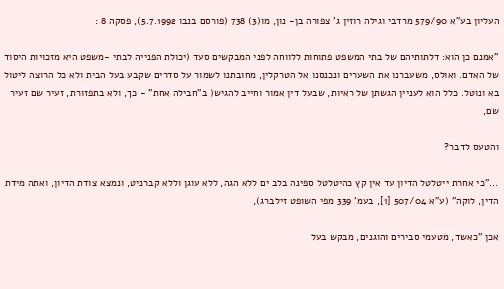העליון בע"א 579/90 מרדבי וגילה רוזין ג' צפורה בן- נון, מו(3) 738 (פורסם בנבו 5.7.1992), פסקה 8 :

"אמנם כן הוא: דלתותיהם של בתי המשפט פתוחות ללווחה לפני המבקשים סעד (יכולת הפנייה לבתי -משפט היא מזכויות היסוד של האדם. ואולס, משעברנו את השערים ונכנסנו אל הטרקלין, מחובתנו לשמור על סדרים שקבע בעל הבית ולא כל הרוצה ליטול בא ונוטל. כלל הוא לעניין הגשתן של ראיות, שבעל דין אמור וחייב להגיש( ב"חבילה אחת" - כך, ולא בתפזורת, זעיר שם זעיר שם,

והטעס לדבר?

..."כי אחרת ייטלטל הדיון עד אין קץ כהיטלטל ספינה בלב ים ללא הגה, ללא עוגן וללא קברניט, ונמצא צודת הדיון, ואתה מידת הדין, לוקה" (ע"א 507/04 [1], בעמ' 339 מפי השופט זילברג),

אכן "כאשד, מטעמי סבירים והוגנים, מבקש בעל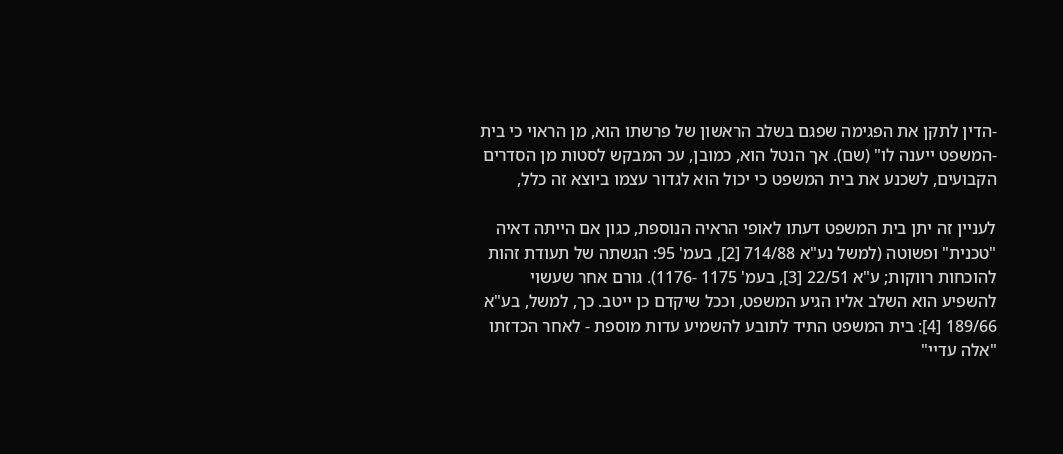-הדין לתקן את הפגימה שפגם בשלב הראשון של פרשתו הוא, מן הראוי כי בית -המשפט ייענה לו" (שם). אך הנטל הוא, כמובן, עכ המבקש לסטות מן הסדרים הקבועים, לשכנע את בית המשפט כי יכול הוא לגדור עצמו ביוצא זה כלל,

לעניין זה יתן בית המשפט דעתו לאופי הראיה הנוספת, כגון אם הייתה דאיה "טכנית" ופשוטה (למשל נע"א 714/88 [2], בעמ' 95: הגשתה של תעודת זהות להוכחות רווקות; ע"א 22/51 [3], בעמ' 1175 -1176). גורם אחר שעשוי להשפיע הוא השלב אליו הגיע המשפט, וככל שיקדם כן ייטב. כך, למשל, בע"א 189/66 [4]: בית המשפט התיד לתובע להשמיע עדות מוספת - לאחר הכדזתו "אלה עדיי"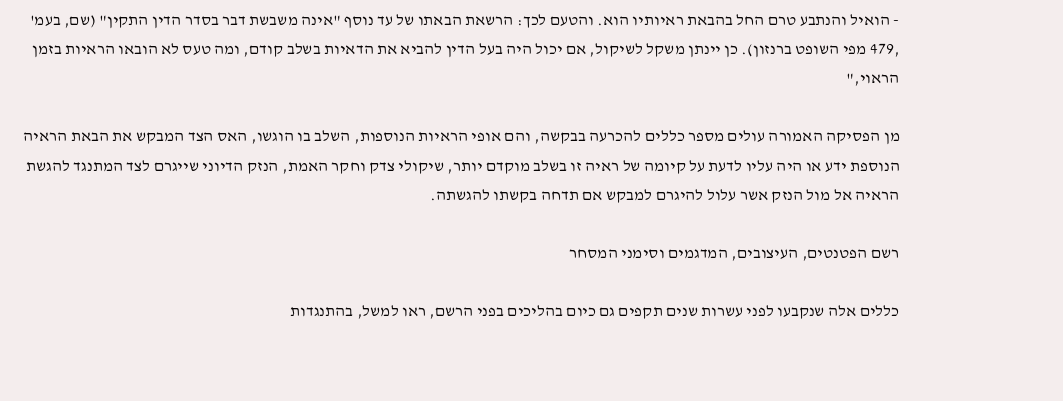- הואיל והנתבע טרם החל בהבאת ראיותיו הוא. והטעם לכך: הרשאת הבאתו של עד נוסף "אינה משבשת דבר בסדר הדין התקין" (שם, בעמ' ,479 מפי השופט ברנזון). כן יינתן משקל לשיקול, אם יכול היה בעל הדין להביא את הדאיות בשלב קודם, ומה טעס לא הובאו הראיות בזמן הראוי,"

מן הפסיקה האמורה עולים מספר כללים להכרעה בבקשה, והם אופי הראיות הנוספות, השלב בו הוגשו, האס הצד המבקש את הבאת הראיה הנוספת ידע או היה עליו לדעת על קיומה של ראיה זו בשלב מוקדם יותר, שיקולי צדק וחקר האמת, הנזק הדיוני שייגרם לצד המתנגד להגשת הראיה אל מול הנזק אשר עלול להיגרם למבקש אם תדחה בקשתו להגשתה.

רשם הפטנטים, העיצובים, המדגמים וסימני המסחר

כללים אלה שנקבעו לפני עשרות שנים תקפים גם כיום בהליכים בפני הרשם, ראו למשל, בהתנגדות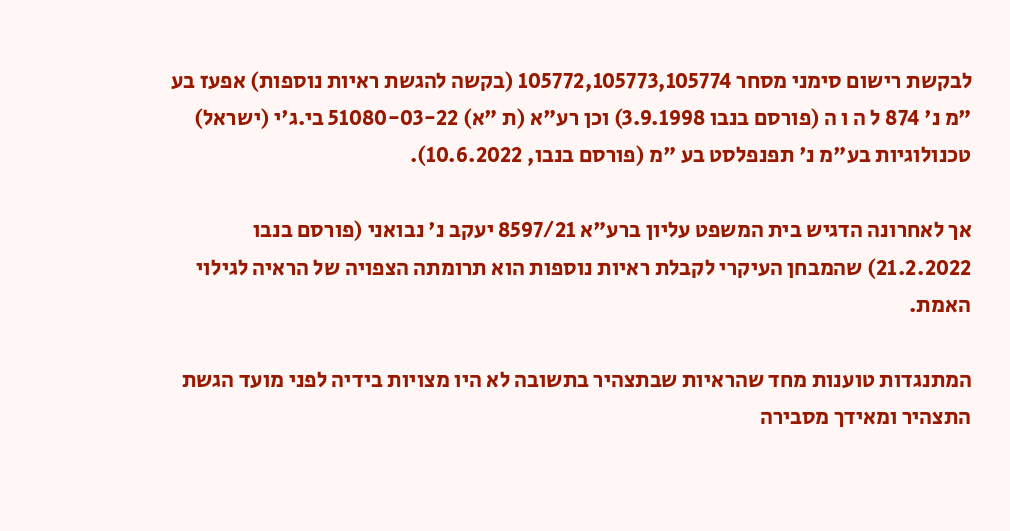לבקשת רישום סימני מסחר 105772,105773,105774 (בקשה להגשת ראיות נוספות) אפעז בע "מ נ' 874 ל ה ו ה (פורסם בנבו 3.9.1998) וכן רע"א (ת "א) 51080-03-22 בי.ג'י (ישראל) טכנולוגיות בע"מ נ' תפנפלסט בע "מ (פורסם בנבו, 10.6.2022).

אך לאחרונה הדגיש בית המשפט עליון ברע"א 8597/21 יעקב נ' נבואני (פורסם בנבו 21.2.2022) שהמבחן העיקרי לקבלת ראיות נוספות הוא תרומתה הצפויה של הראיה לגילוי האמת.

המתנגדות טוענות מחד שהראיות שבתצהיר בתשובה לא היו מצויות בידיה לפני מועד הגשת התצהיר ומאידך מסבירה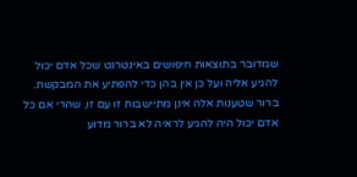שמדובר בתוצאות חיפושים באינטרנט שכל אדם יכול להגיע אליה ועל כן אין בהן כדי להפתיע את המבקשת. ברור שטענות אלה אינן מתיישבות זו עם זו, שהרי אם כל אדם יכול היה להגיע לראיה לא ברור מדוע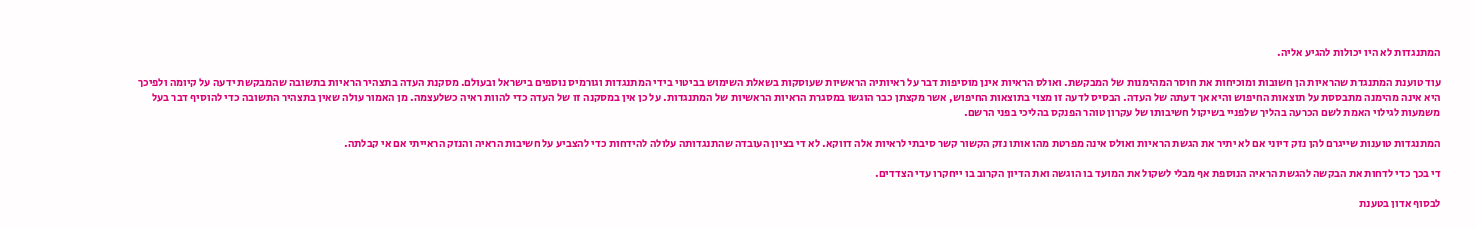המתנגדות לא היו יכולות להגיע אליה.

עוד טוענת המתנגדת שהראיות הן חשובות ומוכיחות את חוסר המהימנות של המבקשת. ואולס הראיות אינן מוסיפות דבר על ראיותיה הראשיות שעוסקות בשאלת השימוש בביטוי בידי המתנגדות וגורמיס נוספים בישראל ובעולם. מסקנת העדה בתצהיר הראיות בתשובה שהמבקשת ידעה על קיומה ולפיכך היא אינה מהימנה מתבססת על תוצאות החיפוש והיא אך דעתה של העדה. הבסיס לדעה זו מצוי בתוצאות החיפוש, אשר מקצתן כבר הוגשו במסגרת הראיות הראשיות של המתנגדות. על כן אין במסקנה זו של העדה כדי להוות ראיה כשלעצמה. מן האמור עולה שאין בתצהיר התשובה כדי להוסיף דבר בעל משמעות לגילוי האמת לשם הכרעה בהליך שלפניי בשיקול חשיבותו של עקרון טוהר הפנקס בהליכי בפני הרשם.

המתנגדות טוענות שייגרם להן נזק דיוני אם לא יתיר את הגשת הראיות ואולס אינה מפרטת מהו אותו נזק הקשור קשר סיבתי לראיות אלה דווקא. לא די בציון העובדה שהתנגדותה עלולה להידחות כדי להצביע על חשיבות הראיה והנזק הראייתי אם אי קבלתה.

די בכך כדי לדחות את הבקשה להגשת הראיה הנוספת אף מבלי לשקול את המועד בו הוגשה ואת הדיון הקרוב בו ייחקרו עדי הצדדים.

לבסוף אדון בטענת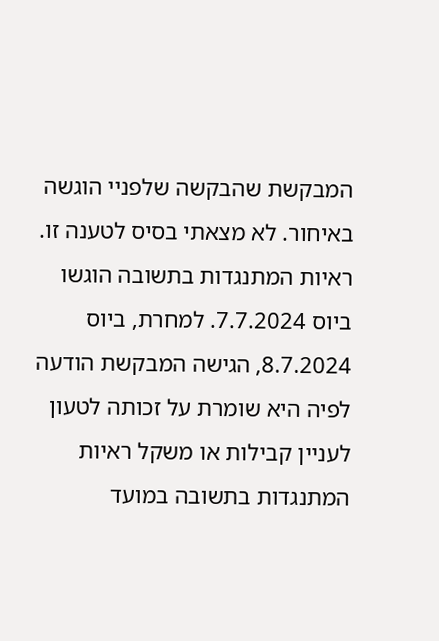המבקשת שהבקשה שלפניי הוגשה באיחור. לא מצאתי בסיס לטענה זו. ראיות המתנגדות בתשובה הוגשו ביוס 7.7.2024. למחרת, ביוס 8.7.2024, הגישה המבקשת הודעה לפיה היא שומרת על זכותה לטעון לעניין קבילות או משקל ראיות המתנגדות בתשובה במועד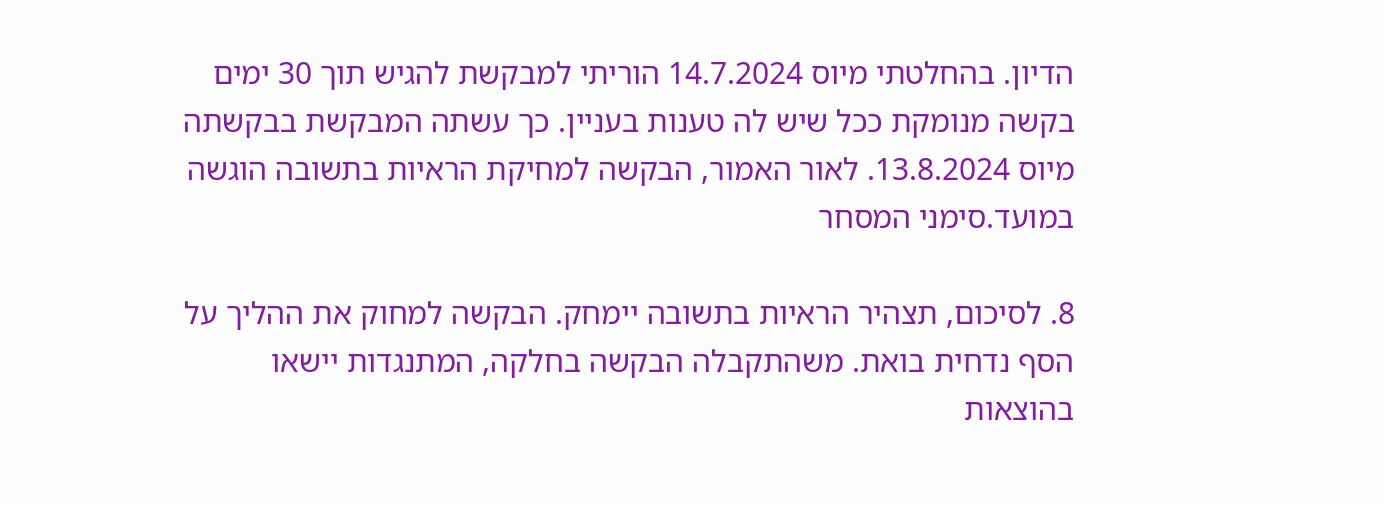הדיון. בהחלטתי מיוס 14.7.2024 הוריתי למבקשת להגיש תוך 30 ימים בקשה מנומקת ככל שיש לה טענות בעניין. כך עשתה המבקשת בבקשתה מיוס 13.8.2024. לאור האמור, הבקשה למחיקת הראיות בתשובה הוגשה במועד.סימני המסחר

8. לסיכום, תצהיר הראיות בתשובה יימחק. הבקשה למחוק את ההליך על הסף נדחית בואת. משהתקבלה הבקשה בחלקה, המתנגדות יישאו בהוצאות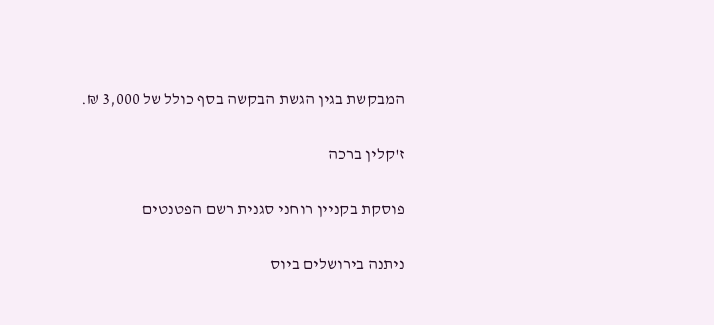המבקשת בגין הגשת הבקשה בסף כולל של 3,000 ₪.

ז'קלין ברכה

פוסקת בקניין רוחני סגנית רשם הפטנטים

ניתנה בירושלים ביוס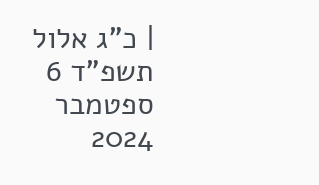| כ"ג אלול תשפ"ד 6 ספטמבר 2024